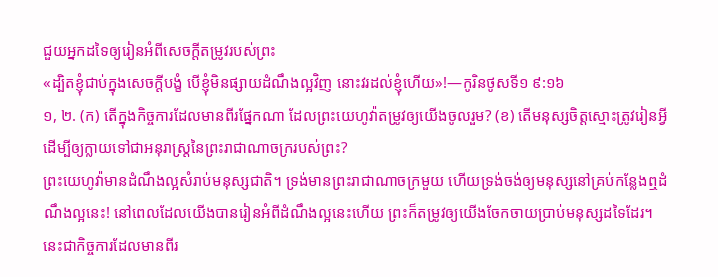ជួយអ្នកដទៃឲ្យរៀនអំពីសេចក្ដីតម្រូវរបស់ព្រះ
«ដ្បិតខ្ញុំជាប់ក្នុងសេចក្ដីបង្ខំ បើខ្ញុំមិនផ្សាយដំណឹងល្អវិញ នោះវរដល់ខ្ញុំហើយ»!—កូរិនថូសទី១ ៩:១៦
១, ២. (ក) តើក្នុងកិច្ចការដែលមានពីរផ្នែកណា ដែលព្រះយេហូវ៉ាតម្រូវឲ្យយើងចូលរួម? (ខ) តើមនុស្សចិត្តស្មោះត្រូវរៀនអ្វី ដើម្បីឲ្យក្លាយទៅជាអនុរាស្ត្រនៃព្រះរាជាណាចក្ររបស់ព្រះ?
ព្រះយេហូវ៉ាមានដំណឹងល្អសំរាប់មនុស្សជាតិ។ ទ្រង់មានព្រះរាជាណាចក្រមួយ ហើយទ្រង់ចង់ឲ្យមនុស្សនៅគ្រប់កន្លែងឮដំណឹងល្អនេះ! នៅពេលដែលយើងបានរៀនអំពីដំណឹងល្អនេះហើយ ព្រះក៏តម្រូវឲ្យយើងចែកចាយប្រាប់មនុស្សដទៃដែរ។ នេះជាកិច្ចការដែលមានពីរ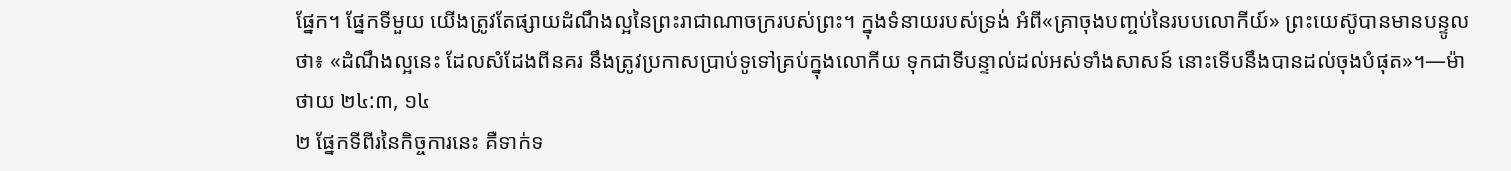ផ្នែក។ ផ្នែកទីមួយ យើងត្រូវតែផ្សាយដំណឹងល្អនៃព្រះរាជាណាចក្ររបស់ព្រះ។ ក្នុងទំនាយរបស់ទ្រង់ អំពី«គ្រាចុងបញ្ចប់នៃរបបលោកីយ៍» ព្រះយេស៊ូបានមានបន្ទូលថា៖ «ដំណឹងល្អនេះ ដែលសំដែងពីនគរ នឹងត្រូវប្រកាសប្រាប់ទូទៅគ្រប់ក្នុងលោកីយ ទុកជាទីបន្ទាល់ដល់អស់ទាំងសាសន៍ នោះទើបនឹងបានដល់ចុងបំផុត»។—ម៉ាថាយ ២៤:៣, ១៤
២ ផ្នែកទីពីរនៃកិច្ចការនេះ គឺទាក់ទ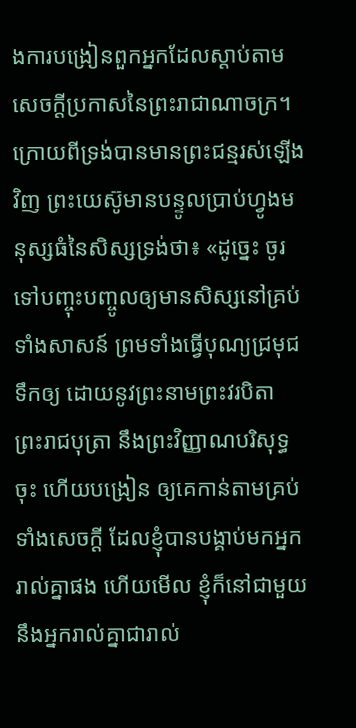ងការបង្រៀនពួកអ្នកដែលស្ដាប់តាមសេចក្ដីប្រកាសនៃព្រះរាជាណាចក្រ។ ក្រោយពីទ្រង់បានមានព្រះជន្មរស់ឡើងវិញ ព្រះយេស៊ូមានបន្ទូលប្រាប់ហ្វូងមនុស្សធំនៃសិស្សទ្រង់ថា៖ «ដូច្នេះ ចូរទៅបញ្ចុះបញ្ចូលឲ្យមានសិស្សនៅគ្រប់ទាំងសាសន៍ ព្រមទាំងធ្វើបុណ្យជ្រមុជទឹកឲ្យ ដោយនូវព្រះនាមព្រះវរបិតា ព្រះរាជបុត្រា នឹងព្រះវិញ្ញាណបរិសុទ្ធចុះ ហើយបង្រៀន ឲ្យគេកាន់តាមគ្រប់ទាំងសេចក្ដី ដែលខ្ញុំបានបង្គាប់មកអ្នករាល់គ្នាផង ហើយមើល ខ្ញុំក៏នៅជាមួយនឹងអ្នករាល់គ្នាជារាល់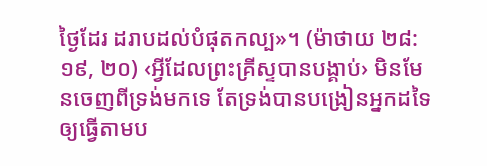ថ្ងៃដែរ ដរាបដល់បំផុតកល្ប»។ (ម៉ាថាយ ២៨:១៩, ២០) ‹អ្វីដែលព្រះគ្រីស្ទបានបង្គាប់› មិនមែនចេញពីទ្រង់មកទេ តែទ្រង់បានបង្រៀនអ្នកដទៃឲ្យធ្វើតាមប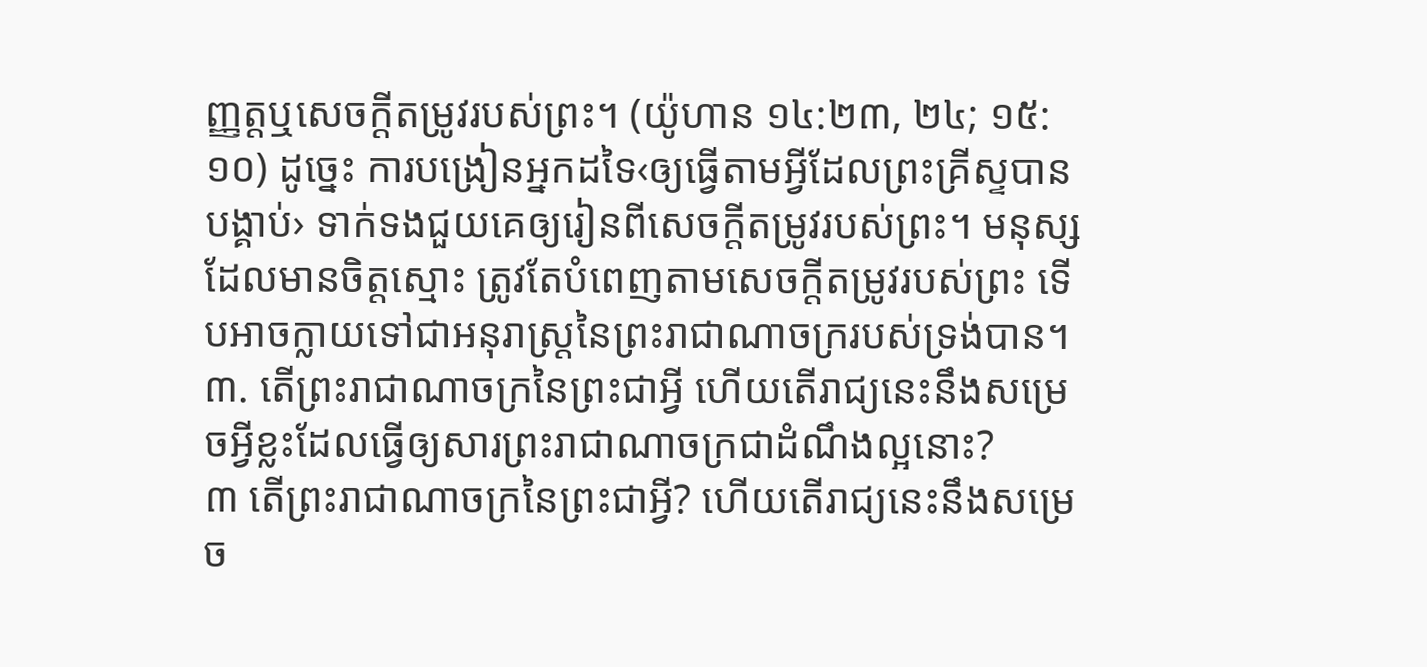ញ្ញត្តឬសេចក្ដីតម្រូវរបស់ព្រះ។ (យ៉ូហាន ១៤:២៣, ២៤; ១៥:១០) ដូច្នេះ ការបង្រៀនអ្នកដទៃ‹ឲ្យធ្វើតាមអ្វីដែលព្រះគ្រីស្ទបានបង្គាប់› ទាក់ទងជួយគេឲ្យរៀនពីសេចក្ដីតម្រូវរបស់ព្រះ។ មនុស្សដែលមានចិត្តស្មោះ ត្រូវតែបំពេញតាមសេចក្ដីតម្រូវរបស់ព្រះ ទើបអាចក្លាយទៅជាអនុរាស្ត្រនៃព្រះរាជាណាចក្ររបស់ទ្រង់បាន។
៣. តើព្រះរាជាណាចក្រនៃព្រះជាអ្វី ហើយតើរាជ្យនេះនឹងសម្រេចអ្វីខ្លះដែលធ្វើឲ្យសារព្រះរាជាណាចក្រជាដំណឹងល្អនោះ?
៣ តើព្រះរាជាណាចក្រនៃព្រះជាអ្វី? ហើយតើរាជ្យនេះនឹងសម្រេច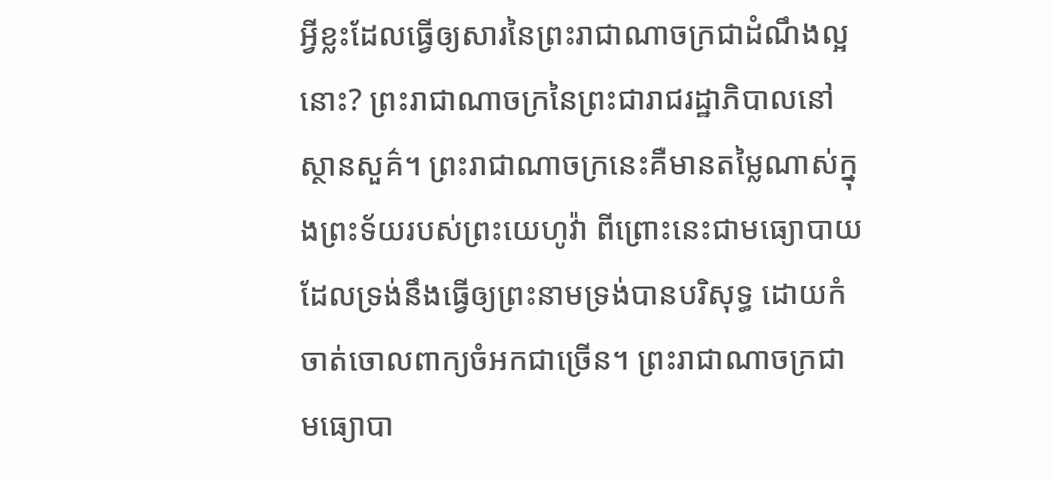អ្វីខ្លះដែលធ្វើឲ្យសារនៃព្រះរាជាណាចក្រជាដំណឹងល្អនោះ? ព្រះរាជាណាចក្រនៃព្រះជារាជរដ្ឋាភិបាលនៅស្ថានសួគ៌។ ព្រះរាជាណាចក្រនេះគឺមានតម្លៃណាស់ក្នុងព្រះទ័យរបស់ព្រះយេហូវ៉ា ពីព្រោះនេះជាមធ្យោបាយដែលទ្រង់នឹងធ្វើឲ្យព្រះនាមទ្រង់បានបរិសុទ្ធ ដោយកំចាត់ចោលពាក្យចំអកជាច្រើន។ ព្រះរាជាណាចក្រជាមធ្យោបា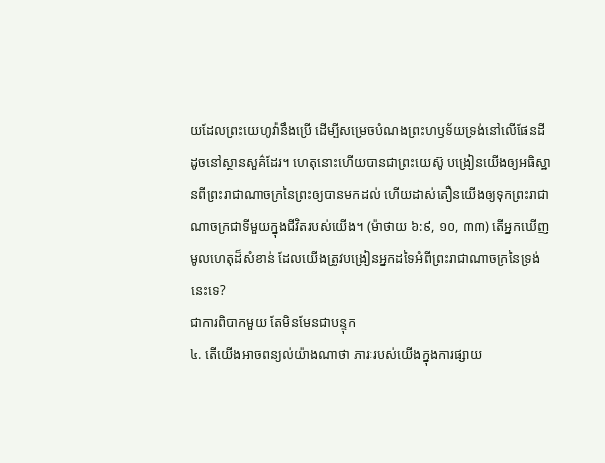យដែលព្រះយេហូវ៉ានឹងប្រើ ដើម្បីសម្រេចបំណងព្រះហឫទ័យទ្រង់នៅលើផែនដី ដូចនៅស្ថានសួគ៌ដែរ។ ហេតុនោះហើយបានជាព្រះយេស៊ូ បង្រៀនយើងឲ្យអធិស្ឋានពីព្រះរាជាណាចក្រនៃព្រះឲ្យបានមកដល់ ហើយដាស់តឿនយើងឲ្យទុកព្រះរាជាណាចក្រជាទីមួយក្នុងជីវិតរបស់យើង។ (ម៉ាថាយ ៦:៩, ១០, ៣៣) តើអ្នកឃើញមូលហេតុដ៏សំខាន់ ដែលយើងត្រូវបង្រៀនអ្នកដទៃអំពីព្រះរាជាណាចក្រនៃទ្រង់នេះទេ?
ជាការពិបាកមួយ តែមិនមែនជាបន្ទុក
៤. តើយើងអាចពន្យល់យ៉ាងណាថា ភារៈរបស់យើងក្នុងការផ្សាយ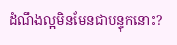ដំណឹងល្អមិនមែនជាបន្ទុកនោះ?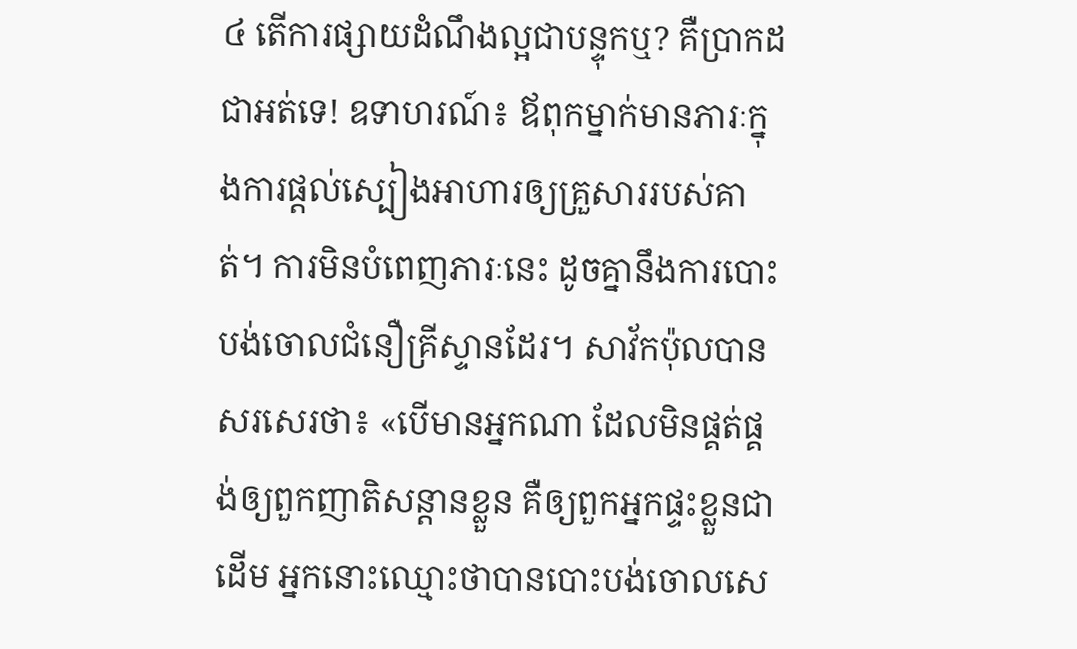៤ តើការផ្សាយដំណឹងល្អជាបន្ទុកឬ? គឺប្រាកដជាអត់ទេ! ឧទាហរណ៍៖ ឪពុកម្នាក់មានភារៈក្នុងការផ្ដល់ស្បៀងអាហារឲ្យគ្រួសាររបស់គាត់។ ការមិនបំពេញភារៈនេះ ដូចគ្នានឹងការបោះបង់ចោលជំនឿគ្រីស្ទានដែរ។ សាវ័កប៉ុលបានសរសេរថា៖ «បើមានអ្នកណា ដែលមិនផ្គត់ផ្គង់ឲ្យពួកញាតិសន្ដានខ្លួន គឺឲ្យពួកអ្នកផ្ទះខ្លួនជាដើម អ្នកនោះឈ្មោះថាបានបោះបង់ចោលសេ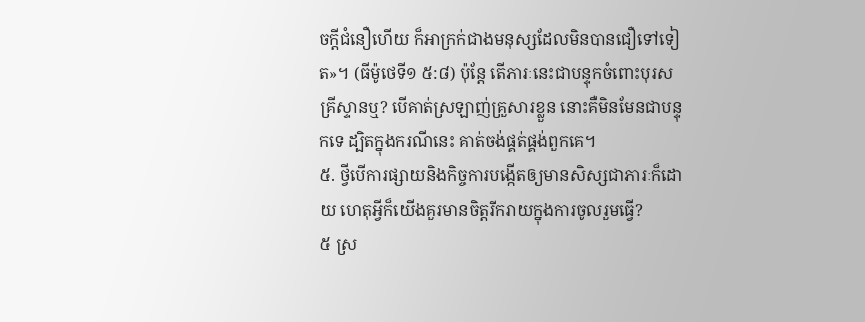ចក្ដីជំនឿហើយ ក៏អាក្រក់ជាងមនុស្សដែលមិនបានជឿទៅទៀត»។ (ធីម៉ូថេទី១ ៥:៨) ប៉ុន្តែ តើភារៈនេះជាបន្ទុកចំពោះបុរសគ្រីស្ទានឬ? បើគាត់ស្រឡាញ់គ្រួសារខ្លួន នោះគឺមិនមែនជាបន្ទុកទេ ដ្បិតក្នុងករណីនេះ គាត់ចង់ផ្គត់ផ្គង់ពួកគេ។
៥. ថ្វីបើការផ្សាយនិងកិច្ចការបង្កើតឲ្យមានសិស្សជាភារៈក៏ដោយ ហេតុអ្វីក៏យើងគួរមានចិត្តរីករាយក្នុងការចូលរួមធ្វើ?
៥ ស្រ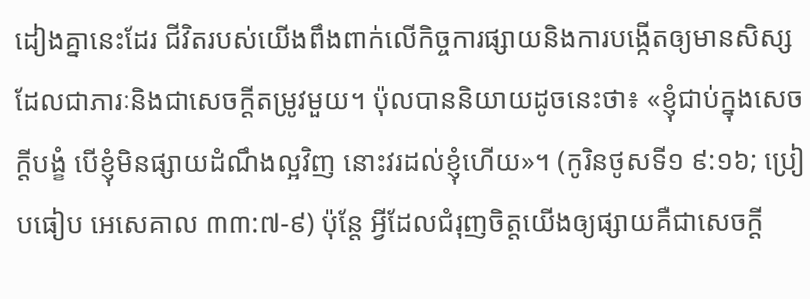ដៀងគ្នានេះដែរ ជីវិតរបស់យើងពឹងពាក់លើកិច្ចការផ្សាយនិងការបង្កើតឲ្យមានសិស្ស ដែលជាភារៈនិងជាសេចក្ដីតម្រូវមួយ។ ប៉ុលបាននិយាយដូចនេះថា៖ «ខ្ញុំជាប់ក្នុងសេចក្ដីបង្ខំ បើខ្ញុំមិនផ្សាយដំណឹងល្អវិញ នោះវរដល់ខ្ញុំហើយ»។ (កូរិនថូសទី១ ៩:១៦; ប្រៀបធៀប អេសេគាល ៣៣:៧-៩) ប៉ុន្តែ អ្វីដែលជំរុញចិត្តយើងឲ្យផ្សាយគឺជាសេចក្ដី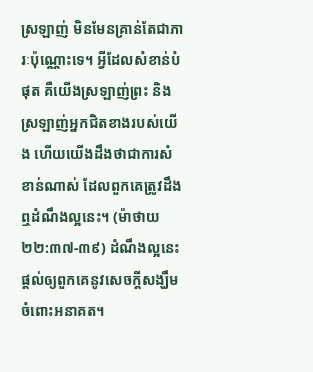ស្រឡាញ់ មិនមែនគ្រាន់តែជាភារៈប៉ុណ្ណោះទេ។ អ្វីដែលសំខាន់បំផុត គឺយើងស្រឡាញ់ព្រះ និងស្រឡាញ់អ្នកជិតខាងរបស់យើង ហើយយើងដឹងថាជាការសំខាន់ណាស់ ដែលពួកគេត្រូវដឹងឮដំណឹងល្អនេះ។ (ម៉ាថាយ ២២:៣៧-៣៩) ដំណឹងល្អនេះផ្ដល់ឲ្យពួកគេនូវសេចក្ដីសង្ឃឹមចំពោះអនាគត។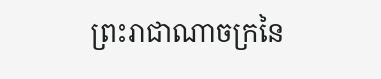ព្រះរាជាណាចក្រនៃ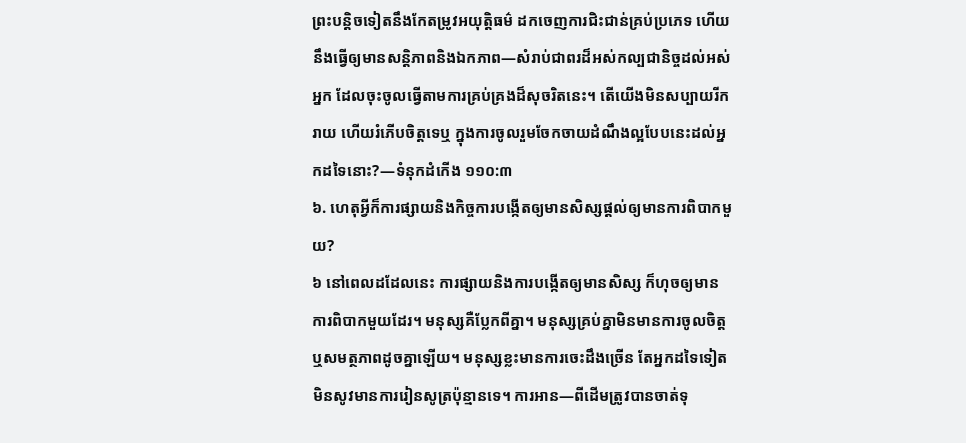ព្រះបន្ដិចទៀតនឹងកែតម្រូវអយុត្ដិធម៌ ដកចេញការជិះជាន់គ្រប់ប្រភេទ ហើយនឹងធ្វើឲ្យមានសន្ដិភាពនិងឯកភាព—សំរាប់ជាពរដ៏អស់កល្បជានិច្ចដល់អស់អ្នក ដែលចុះចូលធ្វើតាមការគ្រប់គ្រងដ៏សុចរិតនេះ។ តើយើងមិនសប្បាយរីករាយ ហើយរំភើបចិត្តទេឬ ក្នុងការចូលរួមចែកចាយដំណឹងល្អបែបនេះដល់អ្នកដទៃនោះ?—ទំនុកដំកើង ១១០:៣
៦. ហេតុអ្វីក៏ការផ្សាយនិងកិច្ចការបង្កើតឲ្យមានសិស្សផ្ដល់ឲ្យមានការពិបាកមួយ?
៦ នៅពេលដដែលនេះ ការផ្សាយនិងការបង្កើតឲ្យមានសិស្ស ក៏ហុចឲ្យមានការពិបាកមួយដែរ។ មនុស្សគឺប្លែកពីគ្នា។ មនុស្សគ្រប់គ្នាមិនមានការចូលចិត្តឬសមត្ថភាពដូចគ្នាឡើយ។ មនុស្សខ្លះមានការចេះដឹងច្រើន តែអ្នកដទៃទៀតមិនសូវមានការរៀនសូត្រប៉ុន្មានទេ។ ការអាន—ពីដើមត្រូវបានចាត់ទុ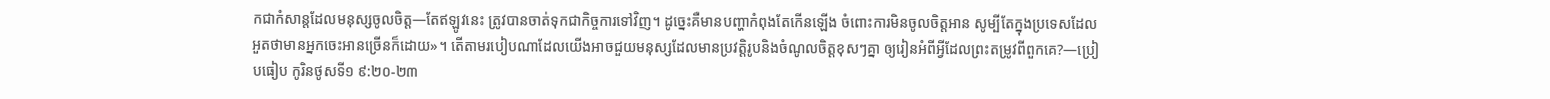កជាកំសាន្តដែលមនុស្សចូលចិត្ត—តែឥឡូវនេះ ត្រូវបានចាត់ទុកជាកិច្ចការទៅវិញ។ ដូច្នេះគឺមានបញ្ហាកំពុងតែកើនឡើង ចំពោះការមិនចូលចិត្តអាន សូម្បីតែក្នុងប្រទេសដែលអួតថាមានអ្នកចេះអានច្រើនក៏ដោយ»។ តើតាមរបៀបណាដែលយើងអាចជួយមនុស្សដែលមានប្រវត្ដិរូបនិងចំណូលចិត្តខុសៗគ្នា ឲ្យរៀនអំពីអ្វីដែលព្រះតម្រូវពីពួកគេ?—ប្រៀបធៀប កូរិនថូសទី១ ៩:២០-២៣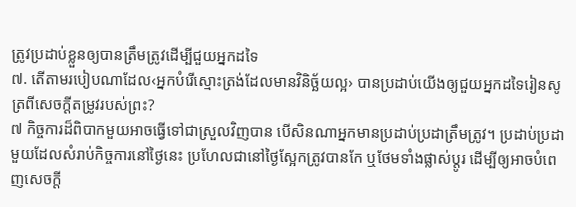ត្រូវប្រដាប់ខ្លួនឲ្យបានត្រឹមត្រូវដើម្បីជួយអ្នកដទៃ
៧. តើតាមរបៀបណាដែល‹អ្នកបំរើស្មោះត្រង់ដែលមានវិនិច្ឆ័យល្អ› បានប្រដាប់យើងឲ្យជួយអ្នកដទៃរៀនសូត្រពីសេចក្ដីតម្រូវរបស់ព្រះ?
៧ កិច្ចការដ៏ពិបាកមួយអាចធ្វើទៅជាស្រួលវិញបាន បើសិនណាអ្នកមានប្រដាប់ប្រដាត្រឹមត្រូវ។ ប្រដាប់ប្រដាមួយដែលសំរាប់កិច្ចការនៅថ្ងៃនេះ ប្រហែលជានៅថ្ងៃស្អែកត្រូវបានកែ ឬថែមទាំងផ្លាស់ប្ដូរ ដើម្បីឲ្យអាចបំពេញសេចក្ដី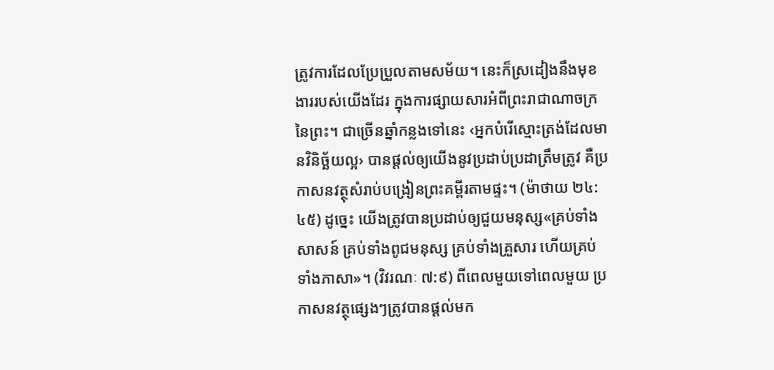ត្រូវការដែលប្រែប្រួលតាមសម័យ។ នេះក៏ស្រដៀងនឹងមុខងាររបស់យើងដែរ ក្នុងការផ្សាយសារអំពីព្រះរាជាណាចក្រនៃព្រះ។ ជាច្រើនឆ្នាំកន្លងទៅនេះ ‹អ្នកបំរើស្មោះត្រង់ដែលមានវិនិច្ឆ័យល្អ› បានផ្ដល់ឲ្យយើងនូវប្រដាប់ប្រដាត្រឹមត្រូវ គឺប្រកាសនវត្ថុសំរាប់បង្រៀនព្រះគម្ពីរតាមផ្ទះ។ (ម៉ាថាយ ២៤:៤៥) ដូច្នេះ យើងត្រូវបានប្រដាប់ឲ្យជួយមនុស្ស«គ្រប់ទាំងសាសន៍ គ្រប់ទាំងពូជមនុស្ស គ្រប់ទាំងគ្រួសារ ហើយគ្រប់ទាំងភាសា»។ (វិវរណៈ ៧:៩) ពីពេលមួយទៅពេលមួយ ប្រកាសនវត្ថុផ្សេងៗត្រូវបានផ្ដល់មក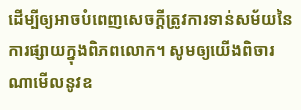ដើម្បីឲ្យអាចបំពេញសេចក្ដីត្រូវការទាន់សម័យនៃការផ្សាយក្នុងពិភពលោក។ សូមឲ្យយើងពិចារណាមើលនូវឧ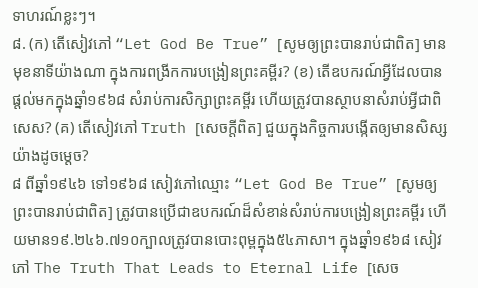ទាហរណ៍ខ្លះៗ។
៨. (ក) តើសៀវភៅ “Let God Be True” [សូមឲ្យព្រះបានរាប់ជាពិត] មានមុខនាទីយ៉ាងណា ក្នុងការពង្រីកការបង្រៀនព្រះគម្ពីរ? (ខ) តើឧបករណ៍អ្វីដែលបានផ្ដល់មកក្នុងឆ្នាំ១៩៦៨ សំរាប់ការសិក្សាព្រះគម្ពីរ ហើយត្រូវបានស្ថាបនាសំរាប់អ្វីជាពិសេស? (គ) តើសៀវភៅ Truth [សេចក្ដីពិត] ជួយក្នុងកិច្ចការបង្កើតឲ្យមានសិស្សយ៉ាងដូចម្ដេច?
៨ ពីឆ្នាំ១៩៤៦ ទៅ១៩៦៨ សៀវភៅឈ្មោះ “Let God Be True” [សូមឲ្យព្រះបានរាប់ជាពិត] ត្រូវបានប្រើជាឧបករណ៍ដ៏សំខាន់សំរាប់ការបង្រៀនព្រះគម្ពីរ ហើយមាន១៩.២៤៦.៧១០ក្បាលត្រូវបានបោះពុម្ពក្នុង៥៤ភាសា។ ក្នុងឆ្នាំ១៩៦៨ សៀវភៅ The Truth That Leads to Eternal Life [សេច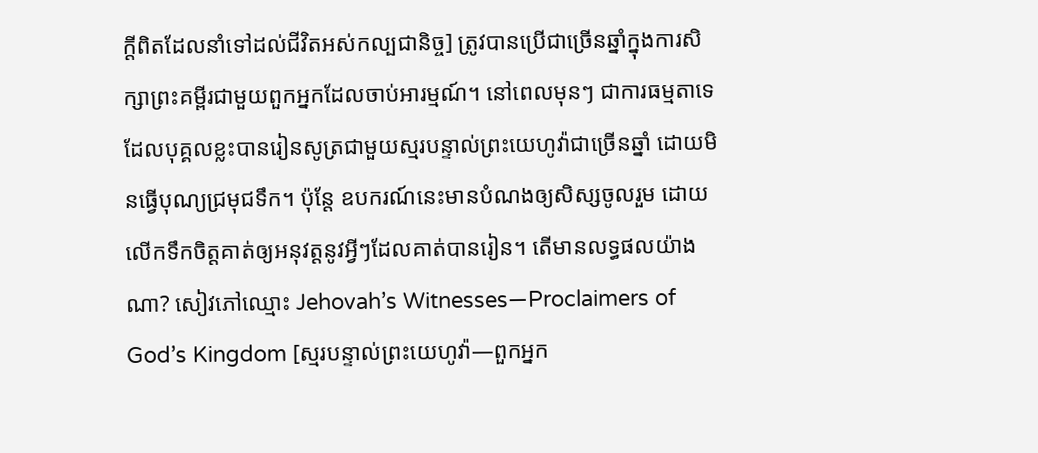ក្ដីពិតដែលនាំទៅដល់ជីវិតអស់កល្បជានិច្ច] ត្រូវបានប្រើជាច្រើនឆ្នាំក្នុងការសិក្សាព្រះគម្ពីរជាមួយពួកអ្នកដែលចាប់អារម្មណ៍។ នៅពេលមុនៗ ជាការធម្មតាទេដែលបុគ្គលខ្លះបានរៀនសូត្រជាមួយស្មរបន្ទាល់ព្រះយេហូវ៉ាជាច្រើនឆ្នាំ ដោយមិនធ្វើបុណ្យជ្រមុជទឹក។ ប៉ុន្តែ ឧបករណ៍នេះមានបំណងឲ្យសិស្សចូលរួម ដោយលើកទឹកចិត្តគាត់ឲ្យអនុវត្តនូវអ្វីៗដែលគាត់បានរៀន។ តើមានលទ្ធផលយ៉ាងណា? សៀវភៅឈ្មោះ Jehovah’s Witnesses—Proclaimers of God’s Kingdom [ស្មរបន្ទាល់ព្រះយេហូវ៉ា—ពួកអ្នក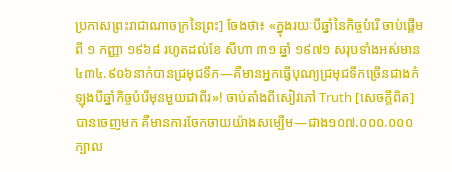ប្រកាសព្រះរាជាណាចក្រនៃព្រះ] ចែងថា៖ «ក្នុងរយៈបីឆ្នាំនៃកិច្ចបំរើ ចាប់ផ្ដើមពី ១ កញ្ញា ១៩៦៨ រហូតដល់ខែ សីហា ៣១ ឆ្នាំ ១៩៧១ សរុបទាំងអស់មាន៤៣៤.៩០៦នាក់បានជ្រមុជទឹក—គឺមានអ្នកធ្វើបុណ្យជ្រមុជទឹកច្រើនជាងកំឡុងបីឆ្នាំកិច្ចបំរើមុនមួយជាពីរ»! ចាប់តាំងពីសៀវភៅ Truth [សេចក្ដីពិត] បានចេញមក គឺមានការចែកចាយយ៉ាងសម្បើម—ជាង១០៧.០០០.០០០ក្បាល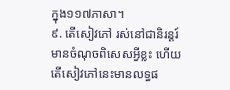ក្នុង១១៧ភាសា។
៩. តើសៀវភៅ រស់នៅជានិរន្តរ៍ មានចំណុចពិសេសអ្វីខ្លះ ហើយតើសៀវភៅនេះមានលទ្ធផ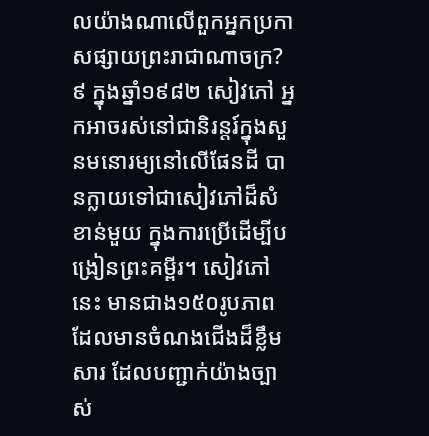លយ៉ាងណាលើពួកអ្នកប្រកាសផ្សាយព្រះរាជាណាចក្រ?
៩ ក្នុងឆ្នាំ១៩៨២ សៀវភៅ អ្នកអាចរស់នៅជានិរន្តរ៍ក្នុងសួនមនោរម្យនៅលើផែនដី បានក្លាយទៅជាសៀវភៅដ៏សំខាន់មួយ ក្នុងការប្រើដើម្បីបង្រៀនព្រះគម្ពីរ។ សៀវភៅនេះ មានជាង១៥០រូបភាព ដែលមានចំណងជើងដ៏ខ្លឹមសារ ដែលបញ្ជាក់យ៉ាងច្បាស់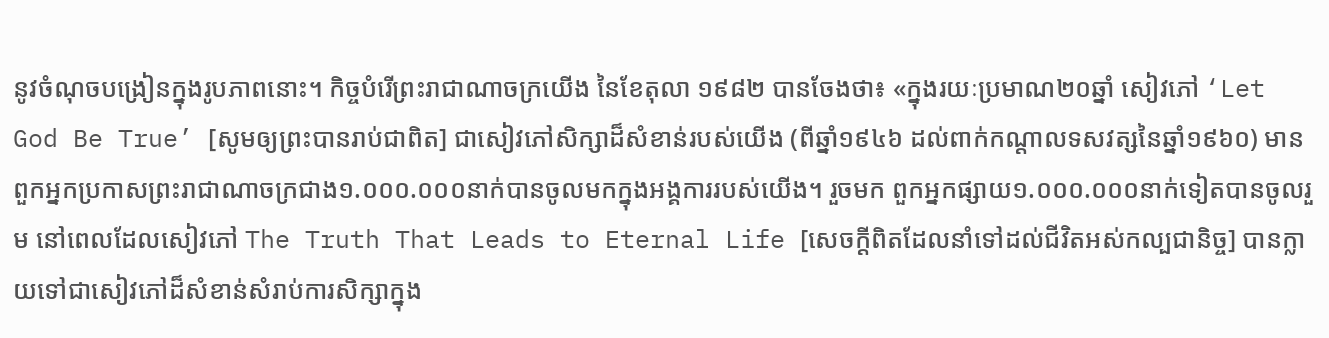នូវចំណុចបង្រៀនក្នុងរូបភាពនោះ។ កិច្ចបំរើព្រះរាជាណាចក្រយើង នៃខែតុលា ១៩៨២ បានចែងថា៖ «ក្នុងរយៈប្រមាណ២០ឆ្នាំ សៀវភៅ ‘Let God Be True’ [សូមឲ្យព្រះបានរាប់ជាពិត] ជាសៀវភៅសិក្សាដ៏សំខាន់របស់យើង (ពីឆ្នាំ១៩៤៦ ដល់ពាក់កណ្ដាលទសវត្សនៃឆ្នាំ១៩៦០) មានពួកអ្នកប្រកាសព្រះរាជាណាចក្រជាង១.០០០.០០០នាក់បានចូលមកក្នុងអង្គការរបស់យើង។ រួចមក ពួកអ្នកផ្សាយ១.០០០.០០០នាក់ទៀតបានចូលរួម នៅពេលដែលសៀវភៅ The Truth That Leads to Eternal Life [សេចក្ដីពិតដែលនាំទៅដល់ជីវិតអស់កល្បជានិច្ច] បានក្លាយទៅជាសៀវភៅដ៏សំខាន់សំរាប់ការសិក្សាក្នុង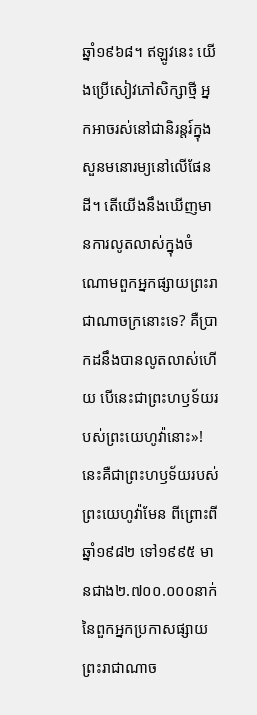ឆ្នាំ១៩៦៨។ ឥឡូវនេះ យើងប្រើសៀវភៅសិក្សាថ្មី អ្នកអាចរស់នៅជានិរន្តរ៍ក្នុងសួនមនោរម្យនៅលើផែនដី។ តើយើងនឹងឃើញមានការលូតលាស់ក្នុងចំណោមពួកអ្នកផ្សាយព្រះរាជាណាចក្រនោះទេ? គឺប្រាកដនឹងបានលូតលាស់ហើយ បើនេះជាព្រះហឫទ័យរបស់ព្រះយេហូវ៉ានោះ»! នេះគឺជាព្រះហឫទ័យរបស់ព្រះយេហូវ៉ាមែន ពីព្រោះពីឆ្នាំ១៩៨២ ទៅ១៩៩៥ មានជាង២.៧០០.០០០នាក់នៃពួកអ្នកប្រកាសផ្សាយព្រះរាជាណាច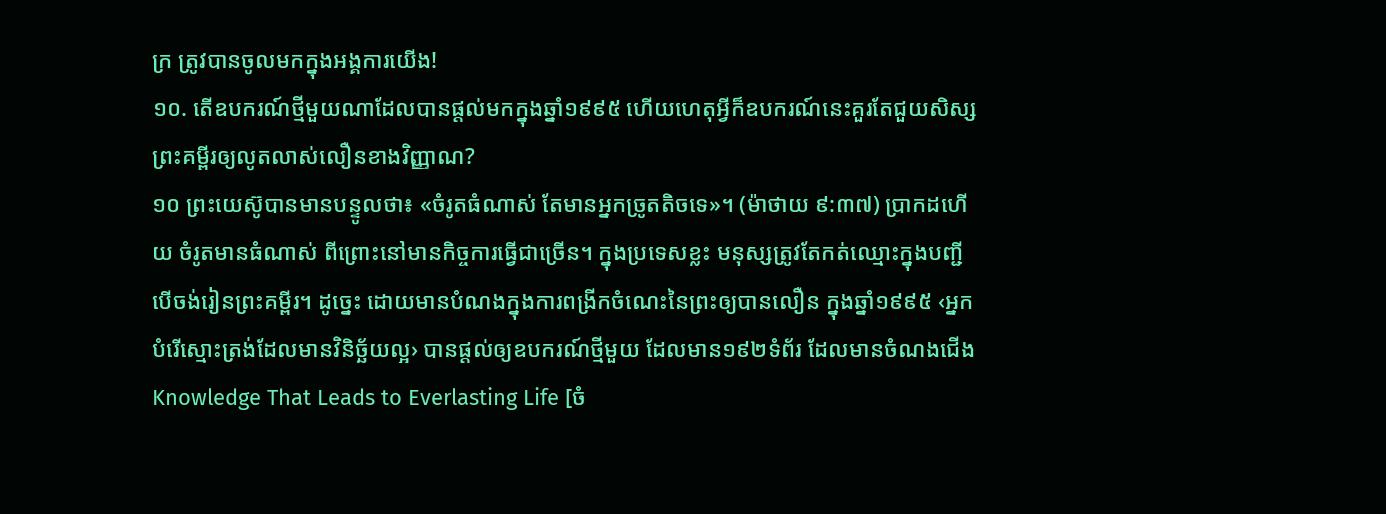ក្រ ត្រូវបានចូលមកក្នុងអង្គការយើង!
១០. តើឧបករណ៍ថ្មីមួយណាដែលបានផ្ដល់មកក្នុងឆ្នាំ១៩៩៥ ហើយហេតុអ្វីក៏ឧបករណ៍នេះគួរតែជួយសិស្សព្រះគម្ពីរឲ្យលូតលាស់លឿនខាងវិញ្ញាណ?
១០ ព្រះយេស៊ូបានមានបន្ទូលថា៖ «ចំរូតធំណាស់ តែមានអ្នកច្រូតតិចទេ»។ (ម៉ាថាយ ៩:៣៧) ប្រាកដហើយ ចំរូតមានធំណាស់ ពីព្រោះនៅមានកិច្ចការធ្វើជាច្រើន។ ក្នុងប្រទេសខ្លះ មនុស្សត្រូវតែកត់ឈ្មោះក្នុងបញ្ជី បើចង់រៀនព្រះគម្ពីរ។ ដូច្នេះ ដោយមានបំណងក្នុងការពង្រីកចំណេះនៃព្រះឲ្យបានលឿន ក្នុងឆ្នាំ១៩៩៥ ‹អ្នកបំរើស្មោះត្រង់ដែលមានវិនិច្ឆ័យល្អ› បានផ្ដល់ឲ្យឧបករណ៍ថ្មីមួយ ដែលមាន១៩២ទំព័រ ដែលមានចំណងជើង Knowledge That Leads to Everlasting Life [ចំ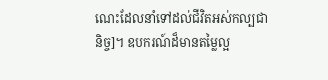ណេះដែលនាំទៅដល់ជីវិតអស់កល្បជានិច្ច]។ ឧបករណ៍ដ៏មានតម្លៃល្អ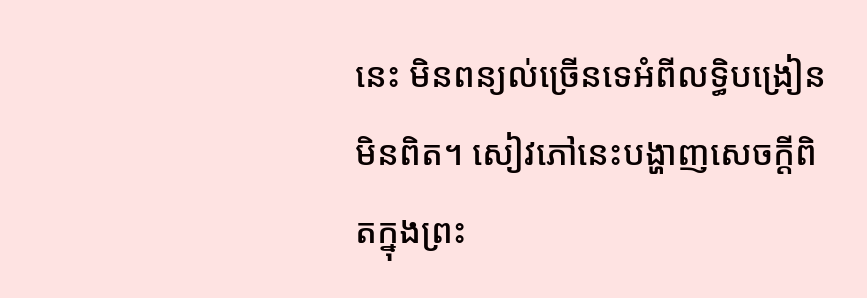នេះ មិនពន្យល់ច្រើនទេអំពីលទ្ធិបង្រៀនមិនពិត។ សៀវភៅនេះបង្ហាញសេចក្ដីពិតក្នុងព្រះ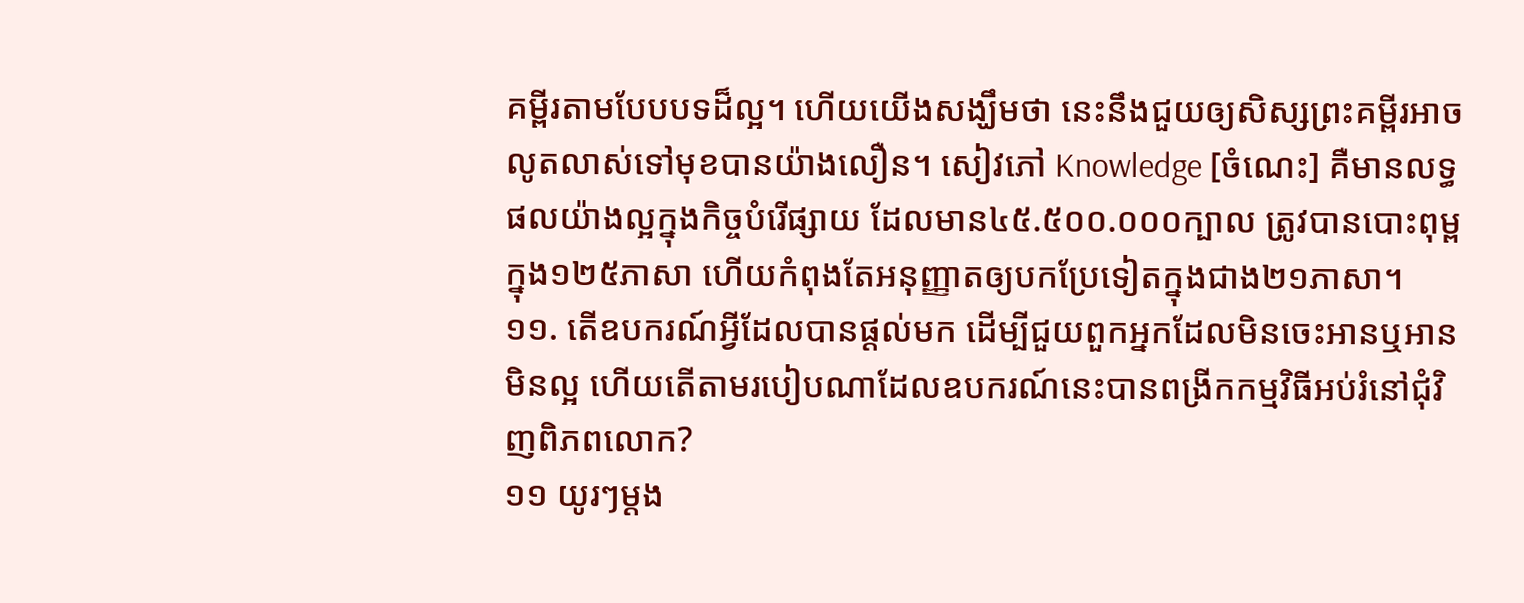គម្ពីរតាមបែបបទដ៏ល្អ។ ហើយយើងសង្ឃឹមថា នេះនឹងជួយឲ្យសិស្សព្រះគម្ពីរអាចលូតលាស់ទៅមុខបានយ៉ាងលឿន។ សៀវភៅ Knowledge [ចំណេះ] គឺមានលទ្ធផលយ៉ាងល្អក្នុងកិច្ចបំរើផ្សាយ ដែលមាន៤៥.៥០០.០០០ក្បាល ត្រូវបានបោះពុម្ពក្នុង១២៥ភាសា ហើយកំពុងតែអនុញ្ញាតឲ្យបកប្រែទៀតក្នុងជាង២១ភាសា។
១១. តើឧបករណ៍អ្វីដែលបានផ្ដល់មក ដើម្បីជួយពួកអ្នកដែលមិនចេះអានឬអានមិនល្អ ហើយតើតាមរបៀបណាដែលឧបករណ៍នេះបានពង្រីកកម្មវិធីអប់រំនៅជុំវិញពិភពលោក?
១១ យូរៗម្ដង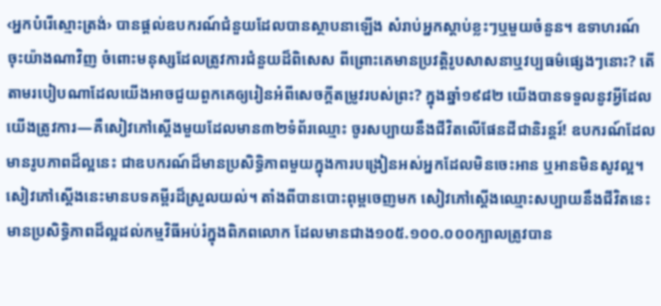‹អ្នកបំរើស្មោះត្រង់› បានផ្ដល់ឧបករណ៍ជំនួយដែលបានស្ថាបនាឡើង សំរាប់អ្នកស្ដាប់ខ្លះៗឬមួយចំនួន។ ឧទាហរណ៍ ចុះយ៉ាងណាវិញ ចំពោះមនុស្សដែលត្រូវការជំនួយដ៏ពិសេស ពីព្រោះគេមានប្រវត្ដិរូបសាសនាឬវប្បធម៌ផ្សេងៗនោះ? តើតាមរបៀបណាដែលយើងអាចជួយពួកគេឲ្យរៀនអំពីសេចក្ដីតម្រូវរបស់ព្រះ? ក្នុងឆ្នាំ១៩៨២ យើងបានទទួលនូវអ្វីដែលយើងត្រូវការ—គឺសៀវភៅស្តើងមួយដែលមាន៣២ទំព័រឈ្មោះ ចូរសប្បាយនឹងជីវិតលើផែនដីជានិរន្តរ៍! ឧបករណ៍ដែលមានរូបភាពដ៏ល្អនេះ ជាឧបករណ៍ដ៏មានប្រសិទ្ធិភាពមួយក្នុងការបង្រៀនអស់អ្នកដែលមិនចេះអាន ឬអានមិនសូវល្អ។ សៀវភៅស្តើងនេះមានបទគម្ពីរដ៏ស្រួលយល់។ តាំងពីបានបោះពុម្ពចេញមក សៀវភៅស្តើងឈ្មោះសប្បាយនឹងជីវិតនេះ មានប្រសិទ្ធិភាពដ៏ល្អដល់កម្មវិធីអប់រំក្នុងពិភពលោក ដែលមានជាង១០៥.១០០.០០០ក្បាលត្រូវបាន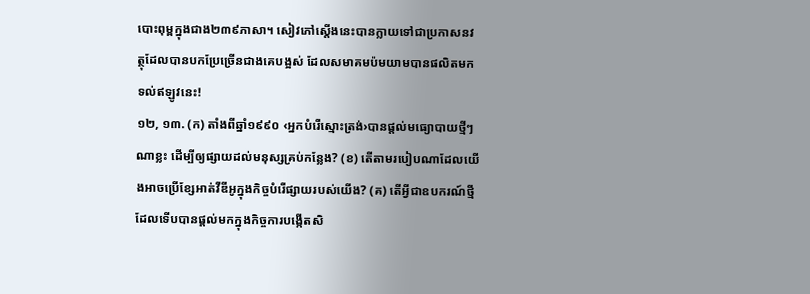បោះពុម្ពក្នុងជាង២៣៩ភាសា។ សៀវភៅស្តើងនេះបានក្លាយទៅជាប្រកាសនវត្ថុដែលបានបកប្រែច្រើនជាងគេបង្អស់ ដែលសមាគមប៉មយាមបានផលិតមកទល់ឥឡូវនេះ!
១២, ១៣. (ក) តាំងពីឆ្នាំ១៩៩០ ‹អ្នកបំរើស្មោះត្រង់›បានផ្ដល់មធ្យោបាយថ្មីៗណាខ្លះ ដើម្បីឲ្យផ្សាយដល់មនុស្សគ្រប់កន្លែង? (ខ) តើតាមរបៀបណាដែលយើងអាចប្រើខ្សែអាត់វីឌីអូក្នុងកិច្ចបំរើផ្សាយរបស់យើង? (គ) តើអ្វីជាឧបករណ៍ថ្មីដែលទើបបានផ្ដល់មកក្នុងកិច្ចការបង្កើតសិ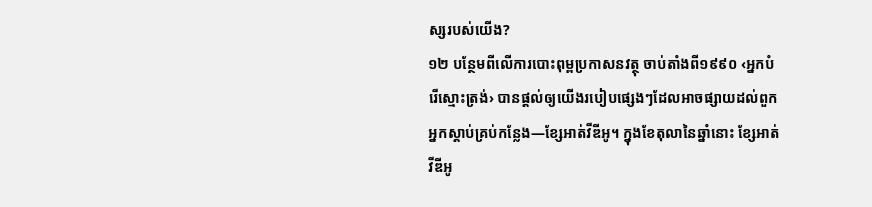ស្សរបស់យើង?
១២ បន្ថែមពីលើការបោះពុម្ពប្រកាសនវត្ថុ ចាប់តាំងពី១៩៩០ ‹អ្នកបំរើស្មោះត្រង់› បានផ្ដល់ឲ្យយើងរបៀបផ្សេងៗដែលអាចផ្សាយដល់ពួកអ្នកស្ដាប់គ្រប់កន្លែង—ខ្សែអាត់វីឌីអូ។ ក្នុងខែតុលានៃឆ្នាំនោះ ខ្សែអាត់វីឌីអូ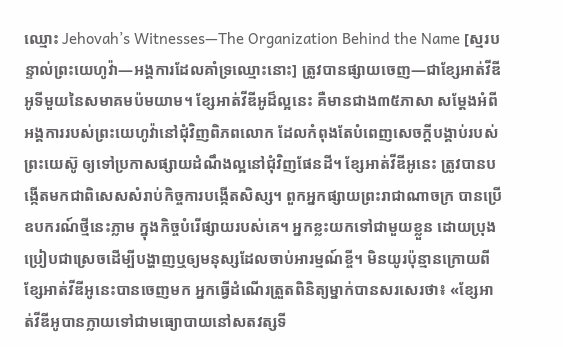ឈ្មោះ Jehovah’s Witnesses—The Organization Behind the Name [ស្មរបន្ទាល់ព្រះយេហូវ៉ា—អង្គការដែលគាំទ្រឈ្មោះនោះ] ត្រូវបានផ្សាយចេញ—ជាខ្សែអាត់វីឌីអូទីមួយនៃសមាគមប៉មយាម។ ខ្សែអាត់វីឌីអូដ៏ល្អនេះ គឺមានជាង៣៥ភាសា សម្ដែងអំពីអង្គការរបស់ព្រះយេហូវ៉ានៅជុំវិញពិភពលោក ដែលកំពុងតែបំពេញសេចក្ដីបង្គាប់របស់ព្រះយេស៊ូ ឲ្យទៅប្រកាសផ្សាយដំណឹងល្អនៅជុំវិញផែនដី។ ខ្សែអាត់វីឌីអូនេះ ត្រូវបានបង្កើតមកជាពិសេសសំរាប់កិច្ចការបង្កើតសិស្ស។ ពួកអ្នកផ្សាយព្រះរាជាណាចក្រ បានប្រើឧបករណ៍ថ្មីនេះភ្លាម ក្នុងកិច្ចបំរើផ្សាយរបស់គេ។ អ្នកខ្លះយកទៅជាមួយខ្លួន ដោយប្រុងប្រៀបជាស្រេចដើម្បីបង្ហាញឬឲ្យមនុស្សដែលចាប់អារម្មណ៍ខ្ចី។ មិនយូរប៉ុន្មានក្រោយពីខ្សែអាត់វីឌីអូនេះបានចេញមក អ្នកធ្វើដំណើរត្រួតពិនិត្យម្នាក់បានសរសេរថា៖ «ខ្សែអាត់វីឌីអូបានក្លាយទៅជាមធ្យោបាយនៅសតវត្សទី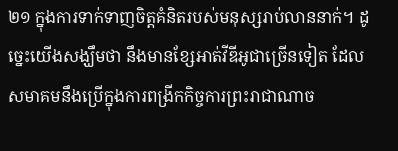២១ ក្នុងការទាក់ទាញចិត្តគំនិតរបស់មនុស្សរាប់លាននាក់។ ដូច្នេះយើងសង្ឃឹមថា នឹងមានខ្សែអាត់វីឌីអូជាច្រើនទៀត ដែលសមាគមនឹងប្រើក្នុងការពង្រីកកិច្ចការព្រះរាជាណាច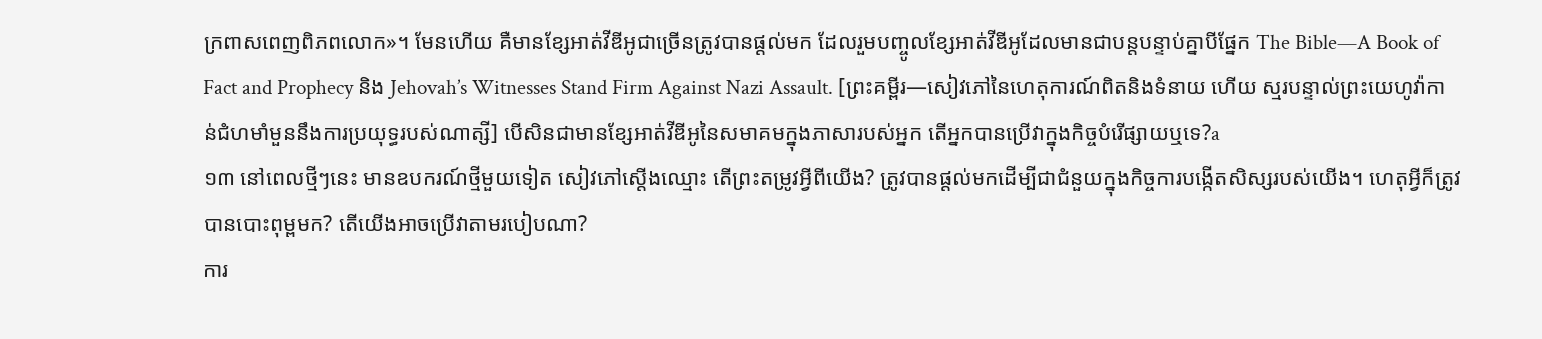ក្រពាសពេញពិភពលោក»។ មែនហើយ គឺមានខ្សែអាត់វីឌីអូជាច្រើនត្រូវបានផ្ដល់មក ដែលរួមបញ្ចូលខ្សែអាត់វីឌីអូដែលមានជាបន្តបន្ទាប់គ្នាបីផ្នែក The Bible—A Book of Fact and Prophecy និង Jehovah’s Witnesses Stand Firm Against Nazi Assault. [ព្រះគម្ពីរ—សៀវភៅនៃហេតុការណ៍ពិតនិងទំនាយ ហើយ ស្មរបន្ទាល់ព្រះយេហូវ៉ាកាន់ជំហមាំមួននឹងការប្រយុទ្ធរបស់ណាត្សី] បើសិនជាមានខ្សែអាត់វីឌីអូនៃសមាគមក្នុងភាសារបស់អ្នក តើអ្នកបានប្រើវាក្នុងកិច្ចបំរើផ្សាយឬទេ?a
១៣ នៅពេលថ្មីៗនេះ មានឧបករណ៍ថ្មីមួយទៀត សៀវភៅស្តើងឈ្មោះ តើព្រះតម្រូវអ្វីពីយើង? ត្រូវបានផ្ដល់មកដើម្បីជាជំនួយក្នុងកិច្ចការបង្កើតសិស្សរបស់យើង។ ហេតុអ្វីក៏ត្រូវបានបោះពុម្ពមក? តើយើងអាចប្រើវាតាមរបៀបណា?
ការ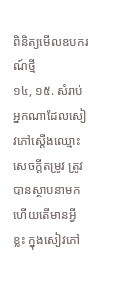ពិនិត្យមើលឧបករណ៍ថ្មី
១៤, ១៥. សំរាប់អ្នកណាដែលសៀវភៅស្តើងឈ្មោះ សេចក្ដីតម្រូវ ត្រូវបានស្ថាបនាមក ហើយតើមានអ្វីខ្លះ ក្នុងសៀវភៅ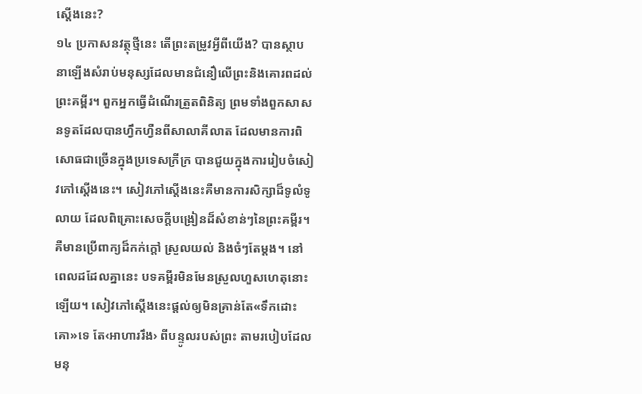ស្តើងនេះ?
១៤ ប្រកាសនវត្ថុថ្មីនេះ តើព្រះតម្រូវអ្វីពីយើង? បានស្ថាបនាឡើងសំរាប់មនុស្សដែលមានជំនឿលើព្រះនិងគោរពដល់ព្រះគម្ពីរ។ ពួកអ្នកធ្វើដំណើរត្រួតពិនិត្យ ព្រមទាំងពួកសាសនទូតដែលបានហ្វឹកហ្វឺនពីសាលាគីលាត ដែលមានការពិសោធជាច្រើនក្នុងប្រទេសក្រីក្រ បានជួយក្នុងការរៀបចំសៀវភៅស្តើងនេះ។ សៀវភៅស្តើងនេះគឺមានការសិក្សាដ៏ទូលំទូលាយ ដែលពិគ្រោះសេចក្ដីបង្រៀនដ៏សំខាន់ៗនៃព្រះគម្ពីរ។ គឺមានប្រើពាក្យដ៏កក់ក្ដៅ ស្រួលយល់ និងចំៗតែម្ដង។ នៅពេលដដែលគ្នានេះ បទគម្ពីរមិនមែនស្រួលហួសហេតុនោះឡើយ។ សៀវភៅស្តើងនេះផ្ដល់ឲ្យមិនគ្រាន់តែ«ទឹកដោះគោ»ទេ តែ‹អាហាររឹង› ពីបន្ទូលរបស់ព្រះ តាមរបៀបដែលមនុ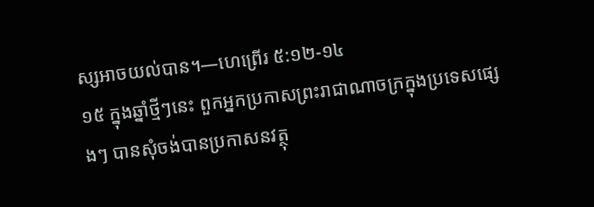ស្សអាចយល់បាន។—ហេព្រើរ ៥:១២-១៤
១៥ ក្នុងឆ្នាំថ្មីៗនេះ ពួកអ្នកប្រកាសព្រះរាជាណាចក្រក្នុងប្រទេសផ្សេងៗ បានសុំចង់បានប្រកាសនវត្ថុ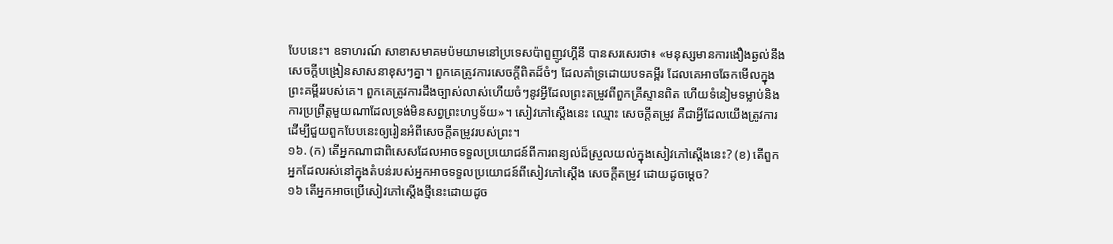បែបនេះ។ ឧទាហរណ៍ សាខាសមាគមប៉មយាមនៅប្រទេសប៉ាពួញូវហ្គីនី បានសរសេរថា៖ «មនុស្សមានការងឿងឆ្ងល់នឹងសេចក្ដីបង្រៀនសាសនាខុសៗគ្នា។ ពួកគេត្រូវការសេចក្ដីពិតដ៏ចំៗ ដែលគាំទ្រដោយបទគម្ពីរ ដែលគេអាចឆែកមើលក្នុងព្រះគម្ពីររបស់គេ។ ពួកគេត្រូវការដឹងច្បាស់លាស់ហើយចំៗនូវអ្វីដែលព្រះតម្រូវពីពួកគ្រីស្ទានពិត ហើយទំនៀមទម្លាប់និងការប្រព្រឹត្តមួយណាដែលទ្រង់មិនសព្វព្រះហឫទ័យ»។ សៀវភៅស្តើងនេះ ឈ្មោះ សេចក្ដីតម្រូវ គឺជាអ្វីដែលយើងត្រូវការដើម្បីជួយពួកបែបនេះឲ្យរៀនអំពីសេចក្ដីតម្រូវរបស់ព្រះ។
១៦. (ក) តើអ្នកណាជាពិសេសដែលអាចទទួលប្រយោជន៍ពីការពន្យល់ដ៏ស្រួលយល់ក្នុងសៀវភៅស្តើងនេះ? (ខ) តើពួកអ្នកដែលរស់នៅក្នុងតំបន់របស់អ្នកអាចទទួលប្រយោជន៍ពីសៀវភៅស្តើង សេចក្ដីតម្រូវ ដោយដូចម្ដេច?
១៦ តើអ្នកអាចប្រើសៀវភៅស្តើងថ្មីនេះដោយដូច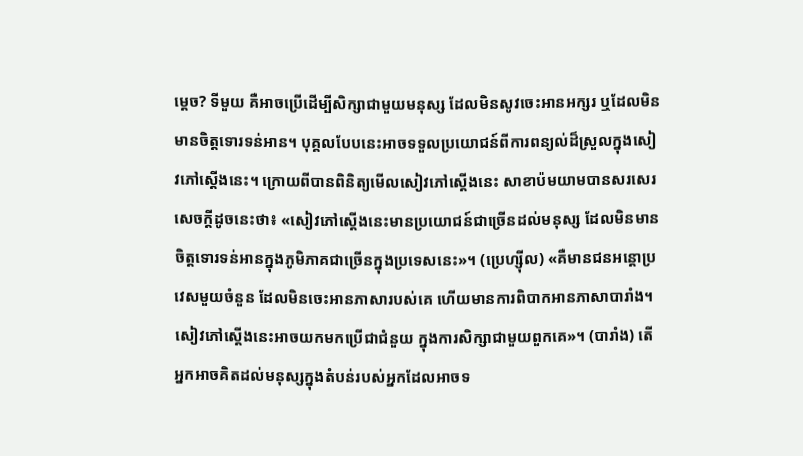ម្ដេច? ទីមួយ គឺអាចប្រើដើម្បីសិក្សាជាមួយមនុស្ស ដែលមិនសូវចេះអានអក្សរ ឬដែលមិនមានចិត្តទោរទន់អាន។ បុគ្គលបែបនេះអាចទទួលប្រយោជន៍ពីការពន្យល់ដ៏ស្រួលក្នុងសៀវភៅស្តើងនេះ។ ក្រោយពីបានពិនិត្យមើលសៀវភៅស្តើងនេះ សាខាប៉មយាមបានសរសេរសេចក្ដីដូចនេះថា៖ «សៀវភៅស្តើងនេះមានប្រយោជន៍ជាច្រើនដល់មនុស្ស ដែលមិនមានចិត្តទោរទន់អានក្នុងភូមិភាគជាច្រើនក្នុងប្រទេសនេះ»។ (ប្រេហ្ស៊ីល) «គឺមានជនអន្ដោប្រវេសមួយចំនួន ដែលមិនចេះអានភាសារបស់គេ ហើយមានការពិបាកអានភាសាបារាំង។ សៀវភៅស្តើងនេះអាចយកមកប្រើជាជំនួយ ក្នុងការសិក្សាជាមួយពួកគេ»។ (បារាំង) តើអ្នកអាចគិតដល់មនុស្សក្នុងតំបន់របស់អ្នកដែលអាចទ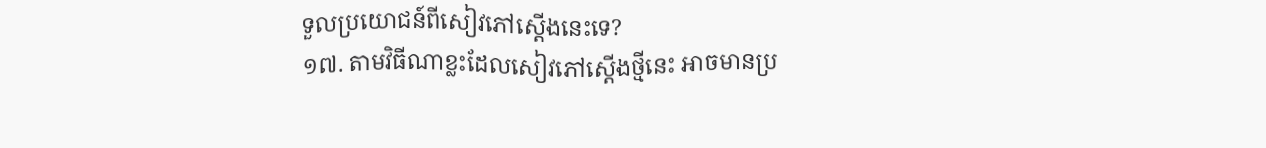ទួលប្រយោជន៍ពីសៀវភៅស្តើងនេះទេ?
១៧. តាមវិធីណាខ្លះដែលសៀវភៅស្តើងថ្មីនេះ អាចមានប្រ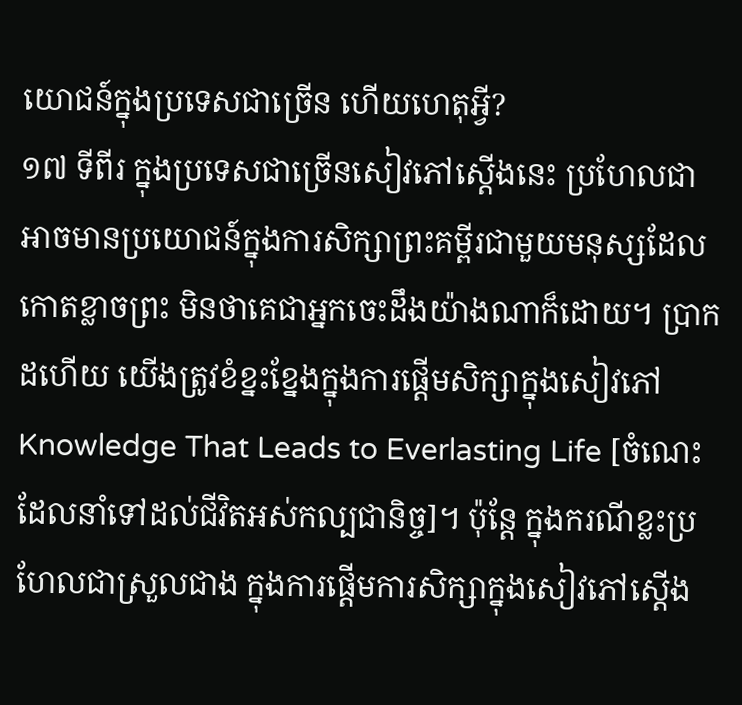យោជន៍ក្នុងប្រទេសជាច្រើន ហើយហេតុអ្វី?
១៧ ទីពីរ ក្នុងប្រទេសជាច្រើនសៀវភៅស្តើងនេះ ប្រហែលជាអាចមានប្រយោជន៍ក្នុងការសិក្សាព្រះគម្ពីរជាមួយមនុស្សដែលកោតខ្លាចព្រះ មិនថាគេជាអ្នកចេះដឹងយ៉ាងណាក៏ដោយ។ ប្រាកដហើយ យើងត្រូវខំខ្នះខ្នែងក្នុងការផ្ដើមសិក្សាក្នុងសៀវភៅ Knowledge That Leads to Everlasting Life [ចំណេះដែលនាំទៅដល់ជីវិតអស់កល្បជានិច្ច]។ ប៉ុន្តែ ក្នុងករណីខ្លះប្រហែលជាស្រួលជាង ក្នុងការផ្ដើមការសិក្សាក្នុងសៀវភៅស្តើង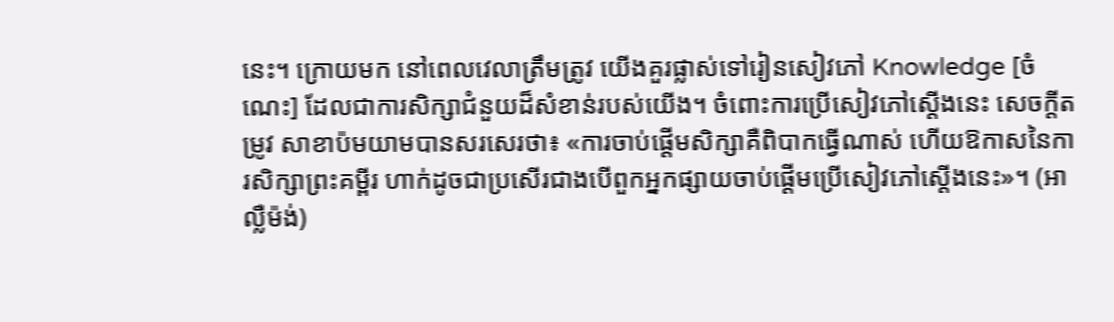នេះ។ ក្រោយមក នៅពេលវេលាត្រឹមត្រូវ យើងគួរផ្លាស់ទៅរៀនសៀវភៅ Knowledge [ចំណេះ] ដែលជាការសិក្សាជំនួយដ៏សំខាន់របស់យើង។ ចំពោះការប្រើសៀវភៅស្តើងនេះ សេចក្ដីតម្រូវ សាខាប៉មយាមបានសរសេរថា៖ «ការចាប់ផ្ដើមសិក្សាគឺពិបាកធ្វើណាស់ ហើយឱកាសនៃការសិក្សាព្រះគម្ពីរ ហាក់ដូចជាប្រសើរជាងបើពួកអ្នកផ្សាយចាប់ផ្ដើមប្រើសៀវភៅស្តើងនេះ»។ (អាល្លឺម៉ង់)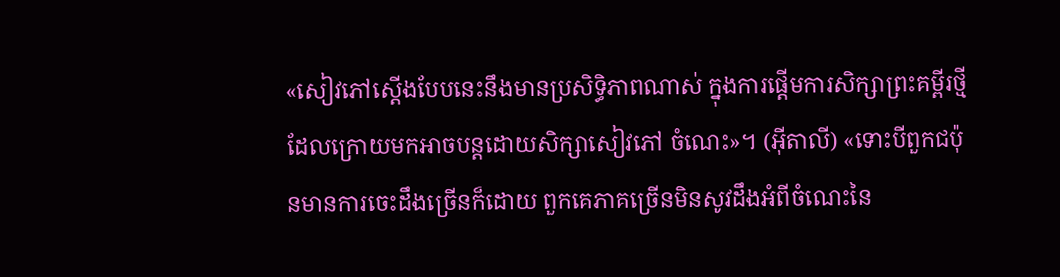«សៀវភៅស្តើងបែបនេះនឹងមានប្រសិទ្ធិភាពណាស់ ក្នុងការផ្ដើមការសិក្សាព្រះគម្ពីរថ្មី ដែលក្រោយមកអាចបន្តដោយសិក្សាសៀវភៅ ចំណេះ»។ (អ៊ីតាលី) «ទោះបីពួកជប៉ុនមានការចេះដឹងច្រើនក៏ដោយ ពួកគេភាគច្រើនមិនសូវដឹងអំពីចំណេះនៃ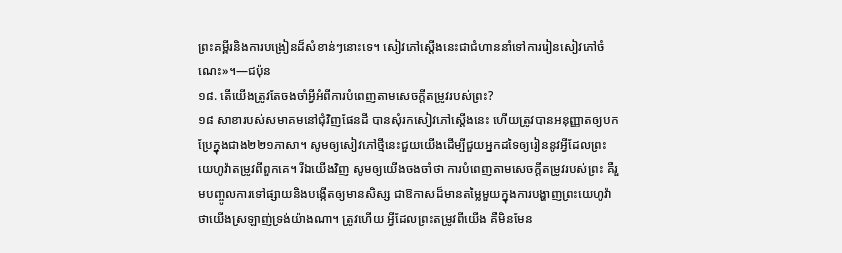ព្រះគម្ពីរនិងការបង្រៀនដ៏សំខាន់ៗនោះទេ។ សៀវភៅស្តើងនេះជាជំហាននាំទៅការរៀនសៀវភៅចំណេះ»។—ជប៉ុន
១៨. តើយើងត្រូវតែចងចាំអ្វីអំពីការបំពេញតាមសេចក្ដីតម្រូវរបស់ព្រះ?
១៨ សាខារបស់សមាគមនៅជុំវិញផែនដី បានសុំរកសៀវភៅស្តើងនេះ ហើយត្រូវបានអនុញ្ញាតឲ្យបកប្រែក្នុងជាង២២១ភាសា។ សូមឲ្យសៀវភៅថ្មីនេះជួយយើងដើម្បីជួយអ្នកដទៃឲ្យរៀននូវអ្វីដែលព្រះយេហូវ៉ាតម្រូវពីពួកគេ។ រីឯយើងវិញ សូមឲ្យយើងចងចាំថា ការបំពេញតាមសេចក្ដីតម្រូវរបស់ព្រះ គឺរួមបញ្ចូលការទៅផ្សាយនិងបង្កើតឲ្យមានសិស្ស ជាឱកាសដ៏មានតម្លៃមួយក្នុងការបង្ហាញព្រះយេហូវ៉ាថាយើងស្រឡាញ់ទ្រង់យ៉ាងណា។ ត្រូវហើយ អ្វីដែលព្រះតម្រូវពីយើង គឺមិនមែន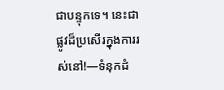ជាបន្ទុកទេ។ នេះជាផ្លូវដ៏ប្រសើរក្នុងការរស់នៅ!—ទំនុកដំ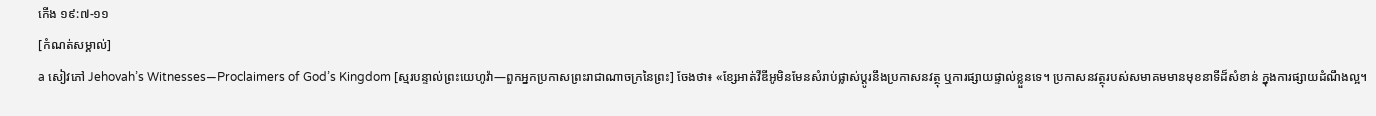កើង ១៩:៧-១១
[កំណត់សម្គាល់]
a សៀវភៅ Jehovah’s Witnesses—Proclaimers of God’s Kingdom [ស្មរបន្ទាល់ព្រះយេហូវ៉ា—ពួកអ្នកប្រកាសព្រះរាជាណាចក្រនៃព្រះ] ចែងថា៖ «ខ្សែអាត់វីឌីអូមិនមែនសំរាប់ផ្លាស់ប្ដូរនឹងប្រកាសនវត្ថុ ឬការផ្សាយផ្ទាល់ខ្លួនទេ។ ប្រកាសនវត្ថុរបស់សមាគមមានមុខនាទីដ៏សំខាន់ ក្នុងការផ្សាយដំណឹងល្អ។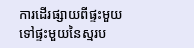ការដើរផ្សាយពីផ្ទះមួយទៅផ្ទះមួយនៃស្មរប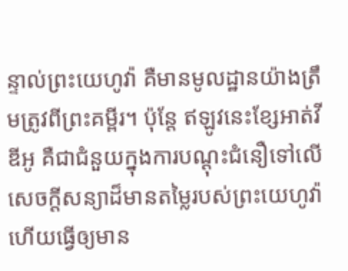ន្ទាល់ព្រះយេហូវ៉ា គឺមានមូលដ្ឋានយ៉ាងត្រឹមត្រូវពីព្រះគម្ពីរ។ ប៉ុន្តែ ឥឡូវនេះខ្សែអាត់វីឌីអូ គឺជាជំនួយក្នុងការបណ្ដុះជំនឿទៅលើសេចក្ដីសន្យាដ៏មានតម្លៃរបស់ព្រះយេហូវ៉ា ហើយធ្វើឲ្យមាន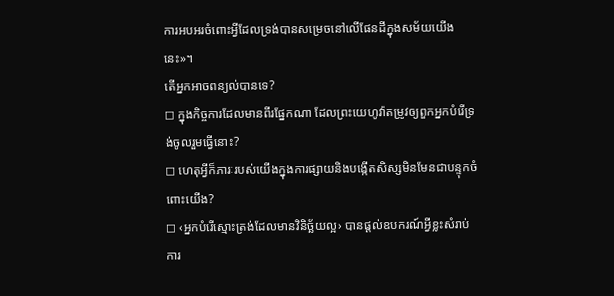ការអបអរចំពោះអ្វីដែលទ្រង់បានសម្រេចនៅលើផែនដីក្នុងសម័យយើងនេះ»។
តើអ្នកអាចពន្យល់បានទេ?
◻ ក្នុងកិច្ចការដែលមានពីរផ្នែកណា ដែលព្រះយេហូវ៉ាតម្រូវឲ្យពួកអ្នកបំរើទ្រង់ចូលរួមធ្វើនោះ?
◻ ហេតុអ្វីក៏ភារៈរបស់យើងក្នុងការផ្សាយនិងបង្កើតសិស្សមិនមែនជាបន្ទុកចំពោះយើង?
◻ ‹អ្នកបំរើស្មោះត្រង់ដែលមានវិនិច្ឆ័យល្អ› បានផ្ដល់ឧបករណ៍អ្វីខ្លះសំរាប់ការ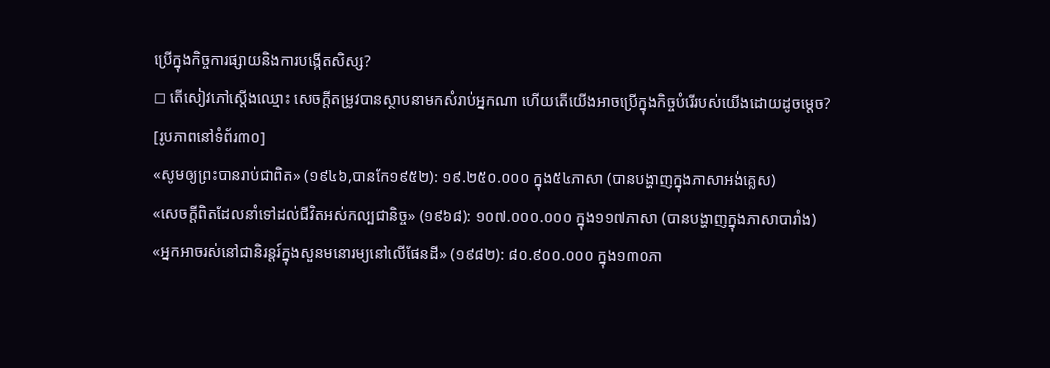ប្រើក្នុងកិច្ចការផ្សាយនិងការបង្កើតសិស្ស?
◻ តើសៀវភៅស្តើងឈ្មោះ សេចក្ដីតម្រូវបានស្ថាបនាមកសំរាប់អ្នកណា ហើយតើយើងអាចប្រើក្នុងកិច្ចបំរើរបស់យើងដោយដូចម្ដេច?
[រូបភាពនៅទំព័រ៣០]
«សូមឲ្យព្រះបានរាប់ជាពិត» (១៩៤៦,បានកែ១៩៥២): ១៩.២៥០.០០០ ក្នុង៥៤ភាសា (បានបង្ហាញក្នុងភាសាអង់គ្លេស)
«សេចក្ដីពិតដែលនាំទៅដល់ជីវិតអស់កល្បជានិច្ច» (១៩៦៨): ១០៧.០០០.០០០ ក្នុង១១៧ភាសា (បានបង្ហាញក្នុងភាសាបារាំង)
«អ្នកអាចរស់នៅជានិរន្តរ៍ក្នុងសួនមនោរម្យនៅលើផែនដី» (១៩៨២): ៨០.៩០០.០០០ ក្នុង១៣០ភា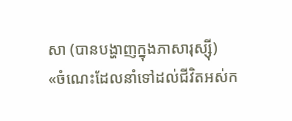សា (បានបង្ហាញក្នុងភាសារុស្ស៊ី)
«ចំណេះដែលនាំទៅដល់ជីវិតអស់ក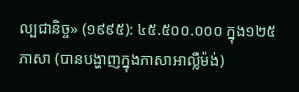ល្បជានិច្ច» (១៩៩៥): ៤៥.៥០០.០០០ ក្នុង១២៥ភាសា (បានបង្ហាញក្នុងភាសាអាល្លឺម៉ង់)